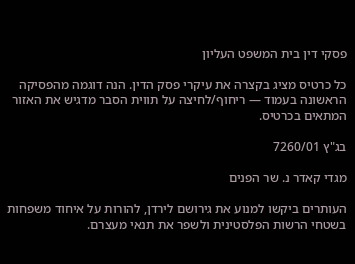פסקי דין בית המשפט העליון

כל כרטיס מציג בקצרה את עיקרי פסק הדין. הנה דוגמה מהפסיקה הראשונה בעמוד — ריחוף/לחיצה על תווית הסבר מדגיש את האזור המתאים בכרטיס.

בג"ץ 7260/01

מגדי קאדר נ. שר הפנים

העותרים ביקשו למנוע את גירושם לירדן, להורות על איחוד משפחות בשטחי הרשות הפלסטינית ולשפר את תנאי מעצרם.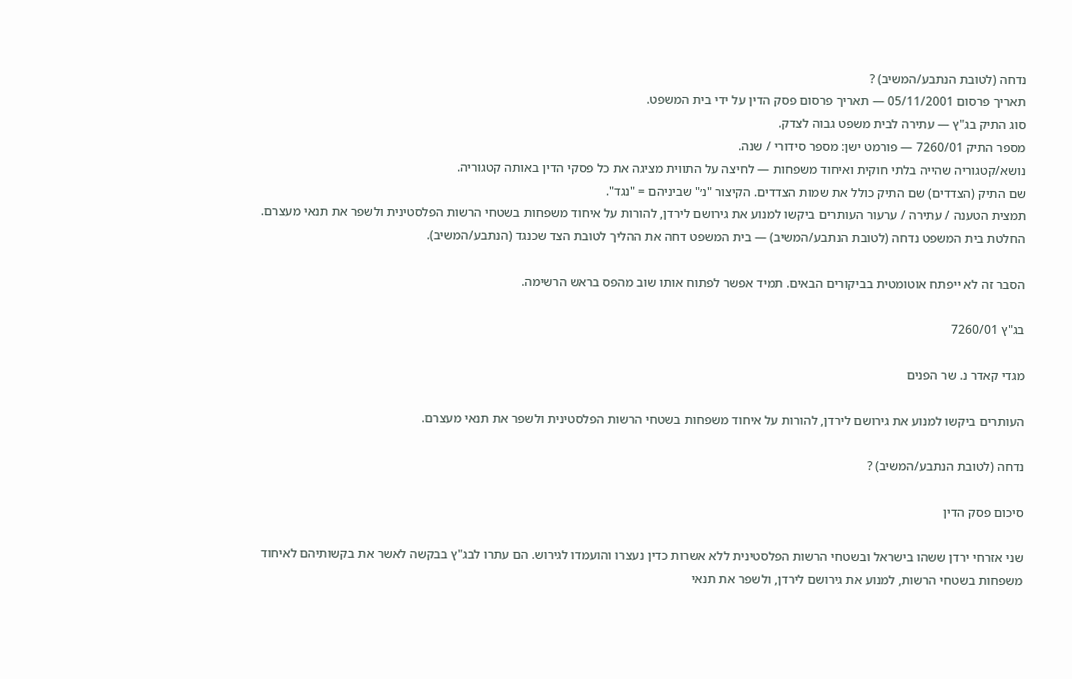נדחה (לטובת הנתבע/המשיב) ?
תאריך פרסום 05/11/2001 — תאריך פרסום פסק הדין על ידי בית המשפט.
סוג התיק בג"ץ — עתירה לבית משפט גבוה לצדק.
מספר התיק 7260/01 — פורמט ישן: מספר סידורי / שנה.
נושא/קטגוריה שהייה בלתי חוקית ואיחוד משפחות — לחיצה על התווית מציגה את כל פסקי הדין באותה קטגוריה.
שם התיק (הצדדים) שם התיק כולל את שמות הצדדים. הקיצור "נ׳" שביניהם = "נגד".
תמצית הטענה / עתירה / ערעור העותרים ביקשו למנוע את גירושם לירדן, להורות על איחוד משפחות בשטחי הרשות הפלסטינית ולשפר את תנאי מעצרם.
החלטת בית המשפט נדחה (לטובת הנתבע/המשיב) — בית המשפט דחה את ההליך לטובת הצד שכנגד (הנתבע/המשיב).

הסבר זה לא ייפתח אוטומטית בביקורים הבאים. תמיד אפשר לפתוח אותו שוב מהפס בראש הרשימה.

בג"ץ 7260/01

מגדי קאדר נ. שר הפנים

העותרים ביקשו למנוע את גירושם לירדן, להורות על איחוד משפחות בשטחי הרשות הפלסטינית ולשפר את תנאי מעצרם.

נדחה (לטובת הנתבע/המשיב) ?

סיכום פסק הדין

שני אזרחי ירדן ששהו בישראל ובשטחי הרשות הפלסטינית ללא אשרות כדין נעצרו והועמדו לגירוש. הם עתרו לבג"ץ בבקשה לאשר את בקשותיהם לאיחוד משפחות בשטחי הרשות, למנוע את גירושם לירדן, ולשפר את תנאי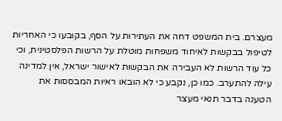מעצרם. בית המשפט דחה את העתירות על הסף, בקובעו כי האחריות לטיפול בבקשות לאיחוד משפחות מוטלת על הרשות הפלסטינית, וכי כל עוד הרשות לא העבירה את הבקשות לאישור ישראל, אין למדינה עילה להתערב. כמו כן, נקבע כי לא הובאו ראיות המבססות את הטענה בדבר תנאי מעצר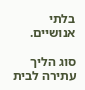בלתי אנושיים.

סוג הליך עתירה לבית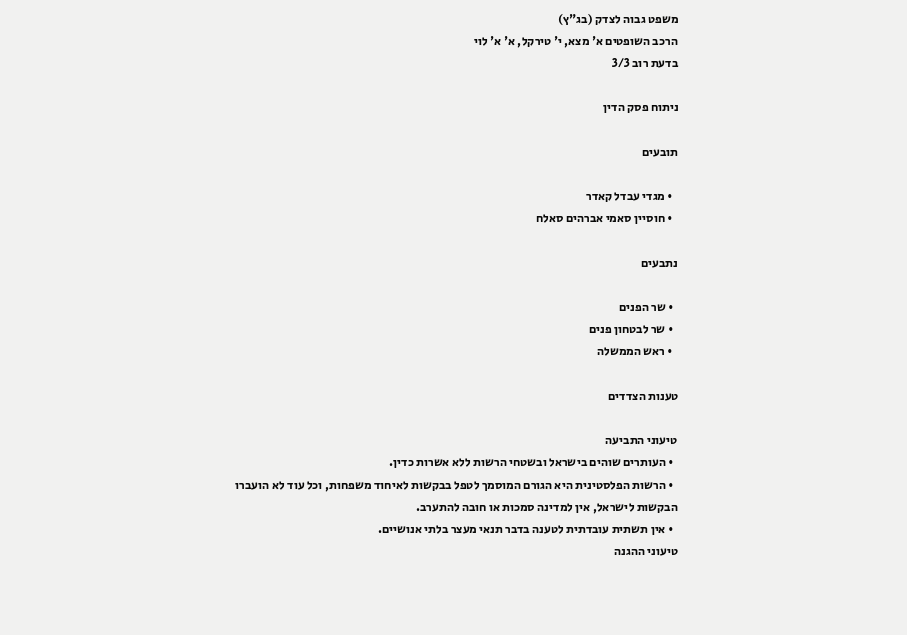משפט גבוה לצדק (בג"ץ)
הרכב השופטים א' מצא, י' טירקל, א' א' לוי
בדעת רוב 3/3

ניתוח פסק הדין

תובעים

  • מגדי עבדל קאדר
  • חוסיין סאמי אברהים סאלח

נתבעים

  • שר הפנים
  • שר לבטחון פנים
  • ראש הממשלה

טענות הצדדים

טיעוני התביעה
  • העותרים שוהים בישראל ובשטחי הרשות ללא אשרות כדין.
  • הרשות הפלסטינית היא הגורם המוסמך לטפל בבקשות לאיחוד משפחות, וכל עוד לא הועברו הבקשות לישראל, אין למדינה סמכות או חובה להתערב.
  • אין תשתית עובדתית לטענה בדבר תנאי מעצר בלתי אנושיים.
טיעוני ההגנה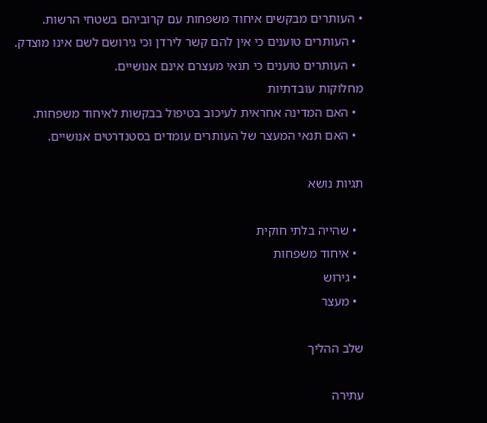• העותרים מבקשים איחוד משפחות עם קרוביהם בשטחי הרשות.
  • העותרים טוענים כי אין להם קשר לירדן וכי גירושם לשם אינו מוצדק.
  • העותרים טוענים כי תנאי מעצרם אינם אנושיים.
מחלוקות עובדתיות
  • האם המדינה אחראית לעיכוב בטיפול בבקשות לאיחוד משפחות.
  • האם תנאי המעצר של העותרים עומדים בסטנדרטים אנושיים.

תגיות נושא

  • שהייה בלתי חוקית
  • איחוד משפחות
  • גירוש
  • מעצר

שלב ההליך

עתירה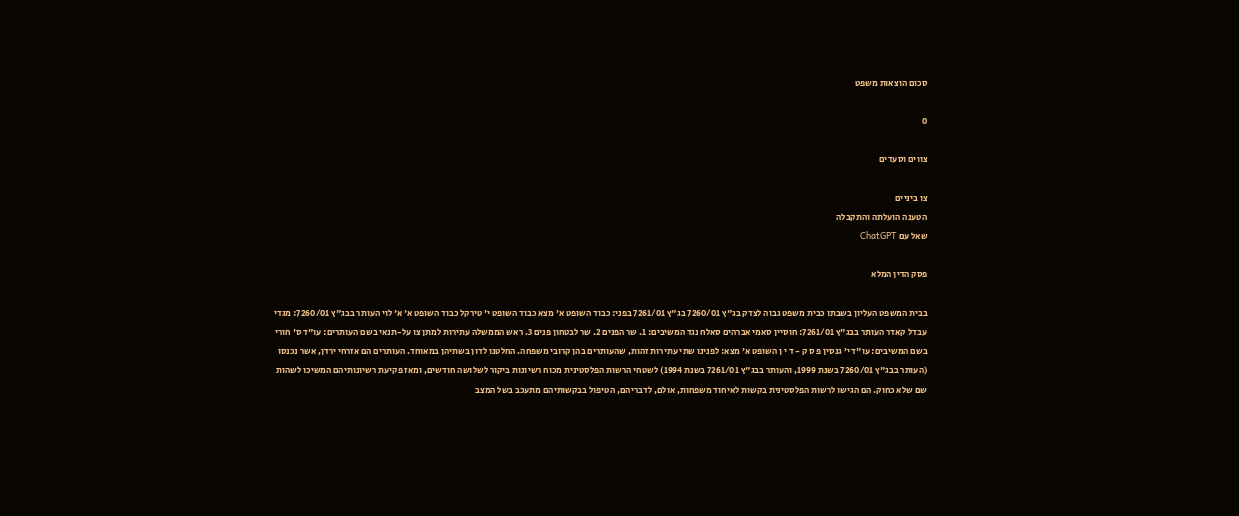סכום הוצאות משפט

0

צווים וסעדים

צו ביניים
הטענה הועלתה והתקבלה
שאל עם ChatGPT

פסק הדין המלא

בבית המשפט העליון בשבתו כבית משפט גבוה לצדק בג"ץ 7260/01 בג"ץ 7261/01 בפני: כבוד השופט א' מצא כבוד השופט י' טירקל כבוד השופט א' א' לוי העותר בבג"ץ 7260/01: מגדי עבדל קאדר העותר בבג"ץ 7261/01: חוסיין סאמי אברהים סאלח נגד המשיבים: 1. שר הפנים 2. שר לבטחון פנים 3. ראש הממשלה עתירות למתן צו על-תנאי בשם העותרים: עו"ד ס' חורי בשם המשיבים: עו"ד י' גנסין פ ס ק - ד י ן השופט א' מצא: לפנינו שתי עתירות זהות, שהעותרים בהן קרובי משפחה. החלטנו לדון בשתיהן במאוחד. העותרים הם אזרחי ירדן, אשר נכנסו (העותר בבג"ץ 7260/01 בשנת 1999, והעותר בבג"ץ 7261/01 בשנת 1994) לשטחי הרשות הפלסטינית מכוח רשיונות ביקור לשלושה חודשים, ומאז פקיעת רשיונותיהם המשיכו לשהות שם שלא כחוק. הם הגישו לרשות הפלסטינית בקשות לאיחוד משפחות, אולם, לדבריהם, הטיפול בבקשותיהם מתעכב בשל המצב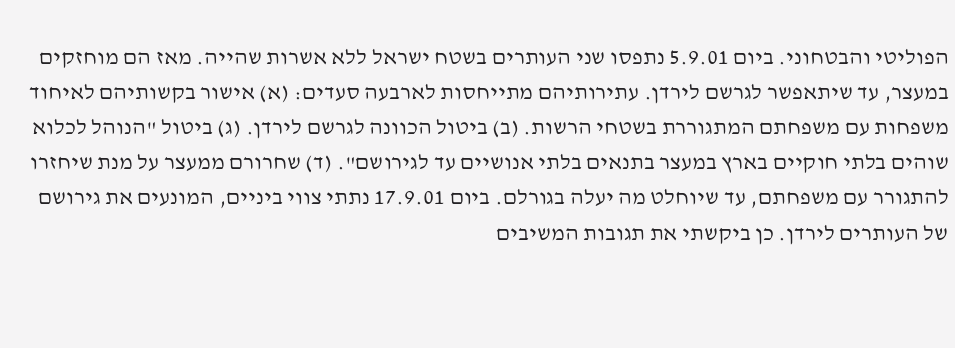הפוליטי והבטחוני. ביום 5.9.01 נתפסו שני העותרים בשטח ישראל ללא אשרות שהייה. מאז הם מוחזקים במעצר, עד שיתאפשר לגרשם לירדן. עתירותיהם מתייחסות לארבעה סעדים: (א) אישור בקשותיהם לאיחוד משפחות עם משפחתם המתגוררת בשטחי הרשות. (ב) ביטול הכוונה לגרשם לירדן. (ג) ביטול "הנוהל לכלוא שוהים בלתי חוקיים בארץ במעצר בתנאים בלתי אנושיים עד לגירושם". (ד) שחרורם ממעצר על מנת שיחזרו להתגורר עם משפחתם, עד שיוחלט מה יעלה בגורלם. ביום 17.9.01 נתתי צווי ביניים, המונעים את גירושם של העותרים לירדן. כן ביקשתי את תגובות המשיבים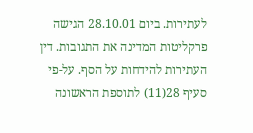לעתירות. ביום 28.10.01 הגישה פרקליטות המדינה את התגובות. דין העתירות להידחות על הסף. על-פי סעיף 28(11) לתוספת הראשונה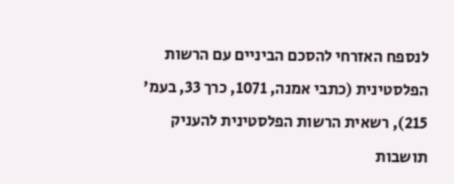לנספח האזרחי להסכם הביניים עם הרשות הפלסטינית (כתבי אמנה, 1071, כרך 33, בעמ' 215), רשאית הרשות הפלסטינית להעניק תושבות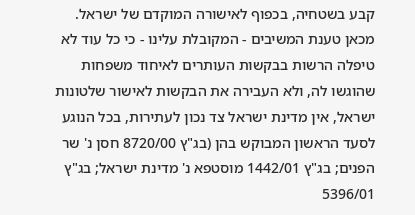קבע בשטחיה, בכפוף לאישורה המוקדם של ישראל. מכאן טענת המשיבים - המקובלת עלינו - כי כל עוד לא טיפלה הרשות בבקשות העותרים לאיחוד משפחות שהוגשו לה, ולא העבירה את הבקשות לאישור שלטונות ישראל, אין מדינת ישראל צד נכון לעתירות, בכל הנוגע לסעד הראשון המבוקש בהן (בג"ץ 8720/00 חסן נ' שר הפנים; בג"ץ 1442/01 מוסטפא נ' מדינת ישראל; בג"ץ 5396/01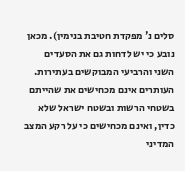סלים נ' מפקדת חטיבת בנימין). מכאן נובע כי יש לדחות גם את הסעדים השני והרביעי המבוקשים בעתירות. העותרים אינם מכחישים את שהייתם בשטחי הרשות ובשטח ישראל שלא כדין, ואינם מכחישים כי על רקע המצב המדיני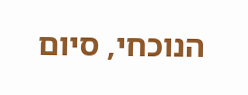הנוכחי, סיום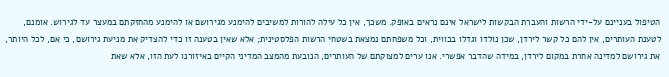הטיפול בעניינם על-ידי הרשות והעברת הבקשות לישראל אינם נראים באופק. משכך, אין כל עילה להורות למשיבים להימנע מגירושם או להימנע מהחזקתם במעצר עד לגירוש. אומנם, לטענת העותרים, אין להם כל קשר לירדן, שכן נולדו וגדלו בכווית, וכל משפחתם נמצאת בשטחי הרשות הפלסטינית; אלא שאין בטענה זו כדי להצדיק את מניעת גירושם, כי אם, לכל היותר, את גירושם למדינה אחרת במקום לירדן, במידה שהדבר אפשרי. אנו ערים למצוקתם של העותרים, הנובעת מהמצב המדיני הקיים באיזורנו לעת הזו, אלא שאת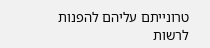טרונייתם עליהם להפנות לרשות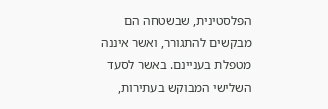הפלסטינית, שבשטחה הם מבקשים להתגורר, ואשר איננה מטפלת בעניינם. באשר לסעד השלישי המבוקש בעתירות,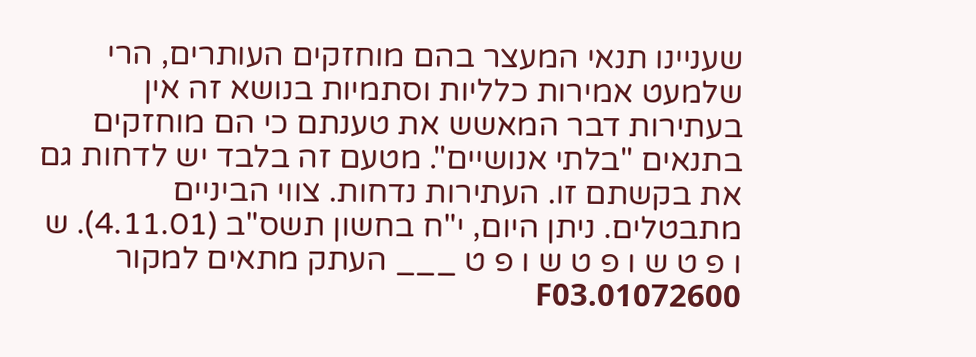שעניינו תנאי המעצר בהם מוחזקים העותרים, הרי שלמעט אמירות כלליות וסתמיות בנושא זה אין בעתירות דבר המאשש את טענתם כי הם מוחזקים בתנאים "בלתי אנושיים". מטעם זה בלבד יש לדחות גם את בקשתם זו. העתירות נדחות. צווי הביניים מתבטלים. ניתן היום, י"ח בחשון תשס"ב (4.11.01). ש ו פ ט ש ו פ ט ש ו פ ט ___ העתק מתאים למקור 01072600.F03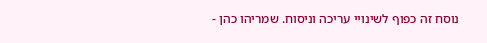נוסח זה כפוף לשינויי עריכה וניסוח. שמריהו כהן -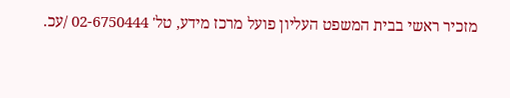מזכיר ראשי בבית המשפט העליון פועל מרכז מידע, טל' 02-6750444 /עכ.